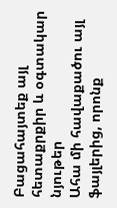Բացահայտեք այլ հետաքրքիր և օգտակար նյութեր
Ահա մի հավաքածու այլ ֆայլերից, որոնք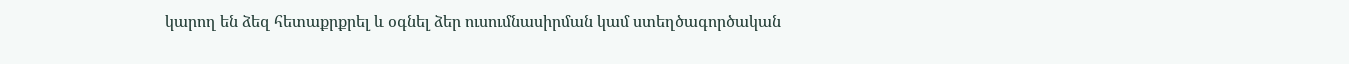կարող են ձեզ հետաքրքրել և օգնել ձեր ուսումնասիրման կամ ստեղծագործական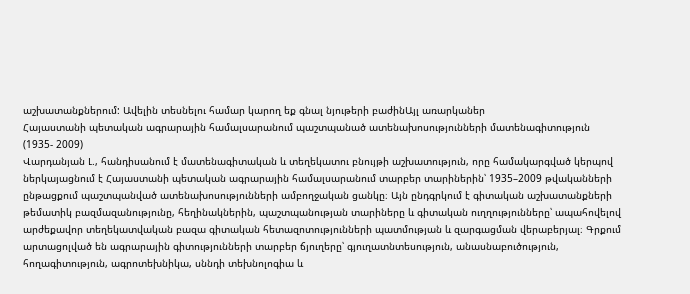աշխատանքներում: Ավելին տեսնելու համար կարող եք գնալ նյութերի բաժինԱյլ առարկաներ
Հայաստանի պետական ագրարային համալսարանում պաշտպանած ատենախոսությունների մատենագիտություն (1935- 2009)
Վարդանյան Լ., հանդիսանում է մատենագիտական և տեղեկատու բնույթի աշխատություն, որը համակարգված կերպով ներկայացնում է Հայաստանի պետական ագրարային համալսարանում տարբեր տարիներին՝ 1935–2009 թվականների ընթացքում պաշտպանված ատենախոսությունների ամբողջական ցանկը։ Այն ընդգրկում է գիտական աշխատանքների թեմատիկ բազմազանությունը, հեղինակներին, պաշտպանության տարիները և գիտական ուղղությունները՝ ապահովելով արժեքավոր տեղեկատվական բազա գիտական հետազոտությունների պատմության և զարգացման վերաբերյալ։ Գրքում արտացոլված են ագրարային գիտությունների տարբեր ճյուղերը՝ գյուղատնտեսություն, անասնաբուծություն, հողագիտություն, ագրոտեխնիկա, սննդի տեխնոլոգիա և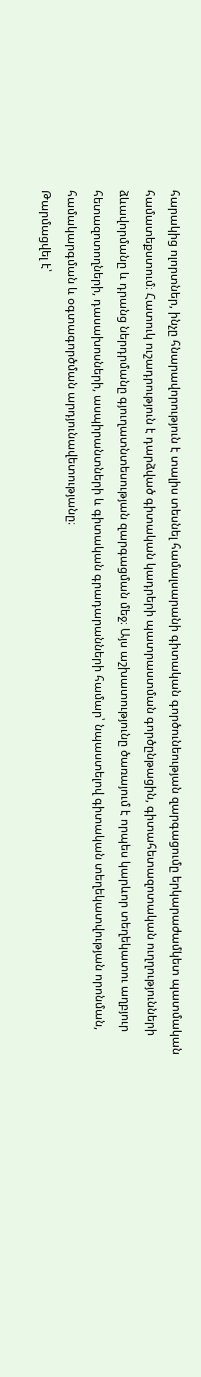հարակից ոլորտներ, ինչը հնարավորություն է տալիս տեսնել համալսարանի գիտական գործունեության զարգացումը երկարաժամկետ պատմական համատեքստում։ Հատուկ ուշադրություն է դարձված գիտական կադրերի պատրաստման գործընթացին, գիտահետազոտական ուղղությունների ձևավորմանը և դրանց ներդրմանը գյուղատնտեսության զարգացման մեջ։ Այս աշխատությունը ծառայում է որպես կարևոր տեղեկատու աղբյուր հետազոտողների, դասախոսների, ասպիրանտների և գիտական գրադարանների համար՝ նպաստելով գիտական տեղեկատվության որոնման, համակարգման և օգտագործման արդյունավետությանը։
Թարմացվել է՝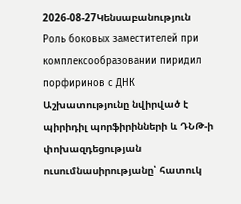2026-08-27Կենսաբանություն
Роль боковых заместителей при комплексообразовании пиридил порфиринов с ДНК
Աշխատությունը նվիրված է պիրիդիլ պորֆիրինների և ԴՆԹ-ի փոխազդեցության ուսումնասիրությանը՝ հատուկ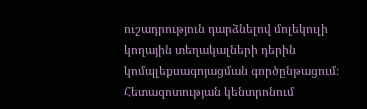ուշադրություն դարձնելով մոլեկուլի կողային տեղակալների դերին կոմպլեքսագոյացման գործընթացում։ Հետազոտության կենտրոնում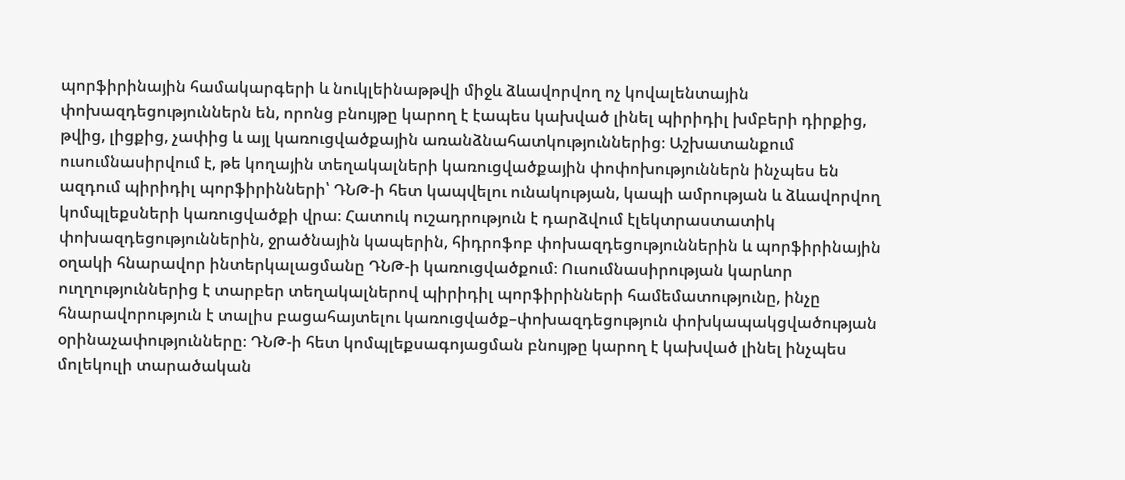պորֆիրինային համակարգերի և նուկլեինաթթվի միջև ձևավորվող ոչ կովալենտային փոխազդեցություններն են, որոնց բնույթը կարող է էապես կախված լինել պիրիդիլ խմբերի դիրքից, թվից, լիցքից, չափից և այլ կառուցվածքային առանձնահատկություններից։ Աշխատանքում ուսումնասիրվում է, թե կողային տեղակալների կառուցվածքային փոփոխություններն ինչպես են ազդում պիրիդիլ պորֆիրինների՝ ԴՆԹ-ի հետ կապվելու ունակության, կապի ամրության և ձևավորվող կոմպլեքսների կառուցվածքի վրա։ Հատուկ ուշադրություն է դարձվում էլեկտրաստատիկ փոխազդեցություններին, ջրածնային կապերին, հիդրոֆոբ փոխազդեցություններին և պորֆիրինային օղակի հնարավոր ինտերկալացմանը ԴՆԹ-ի կառուցվածքում։ Ուսումնասիրության կարևոր ուղղություններից է տարբեր տեղակալներով պիրիդիլ պորֆիրինների համեմատությունը, ինչը հնարավորություն է տալիս բացահայտելու կառուցվածք–փոխազդեցություն փոխկապակցվածության օրինաչափությունները։ ԴՆԹ-ի հետ կոմպլեքսագոյացման բնույթը կարող է կախված լինել ինչպես մոլեկուլի տարածական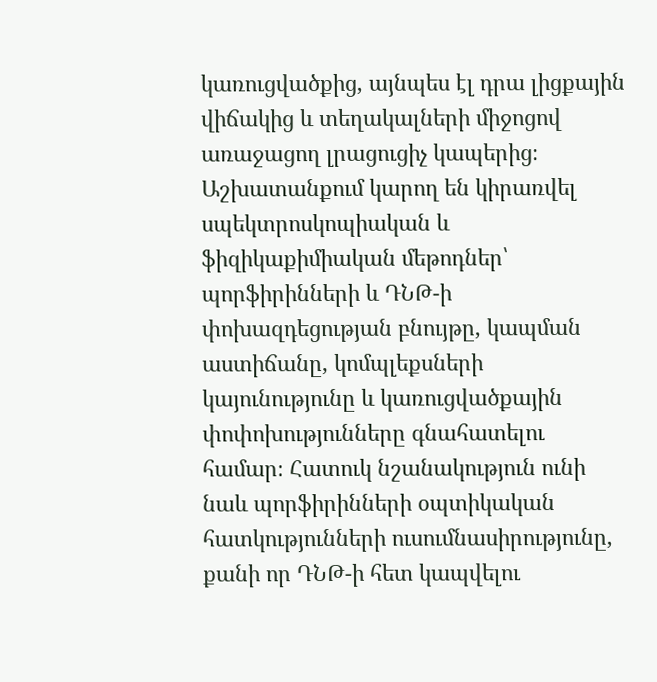կառուցվածքից, այնպես էլ դրա լիցքային վիճակից և տեղակալների միջոցով առաջացող լրացուցիչ կապերից։ Աշխատանքում կարող են կիրառվել սպեկտրոսկոպիական և ֆիզիկաքիմիական մեթոդներ՝ պորֆիրինների և ԴՆԹ-ի փոխազդեցության բնույթը, կապման աստիճանը, կոմպլեքսների կայունությունը և կառուցվածքային փոփոխությունները գնահատելու համար։ Հատուկ նշանակություն ունի նաև պորֆիրինների օպտիկական հատկությունների ուսումնասիրությունը, քանի որ ԴՆԹ-ի հետ կապվելու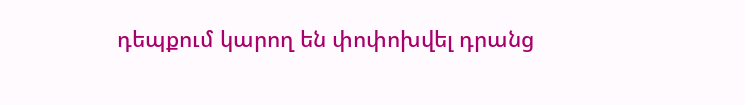դեպքում կարող են փոփոխվել դրանց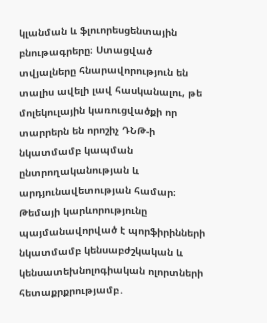կլանման և ֆլուորեսցենտային բնութագրերը։ Ստացված տվյալները հնարավորություն են տալիս ավելի լավ հասկանալու, թե մոլեկուլային կառուցվածքի որ տարրերն են որոշիչ ԴՆԹ-ի նկատմամբ կապման ընտրողականության և արդյունավետության համար։ Թեմայի կարևորությունը պայմանավորված է պորֆիրինների նկատմամբ կենսաբժշկական և կենսատեխնոլոգիական ոլորտների հետաքրքրությամբ․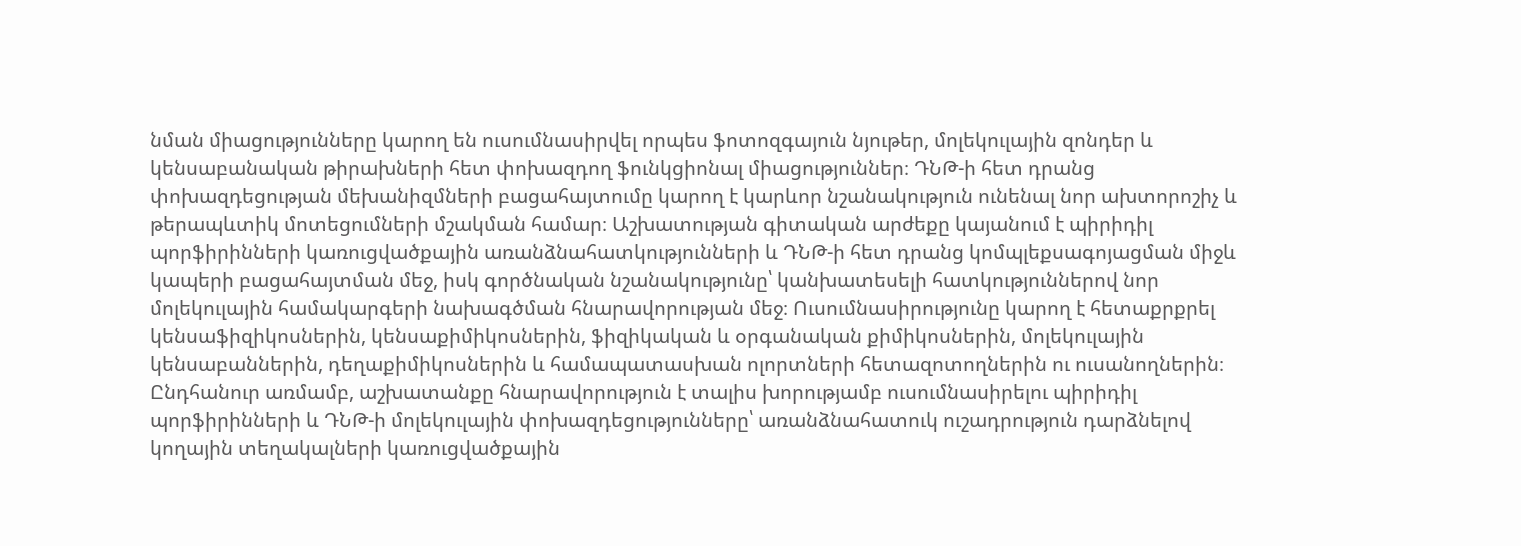նման միացությունները կարող են ուսումնասիրվել որպես ֆոտոզգայուն նյութեր, մոլեկուլային զոնդեր և կենսաբանական թիրախների հետ փոխազդող ֆունկցիոնալ միացություններ։ ԴՆԹ-ի հետ դրանց փոխազդեցության մեխանիզմների բացահայտումը կարող է կարևոր նշանակություն ունենալ նոր ախտորոշիչ և թերապևտիկ մոտեցումների մշակման համար։ Աշխատության գիտական արժեքը կայանում է պիրիդիլ պորֆիրինների կառուցվածքային առանձնահատկությունների և ԴՆԹ-ի հետ դրանց կոմպլեքսագոյացման միջև կապերի բացահայտման մեջ, իսկ գործնական նշանակությունը՝ կանխատեսելի հատկություններով նոր մոլեկուլային համակարգերի նախագծման հնարավորության մեջ։ Ուսումնասիրությունը կարող է հետաքրքրել կենսաֆիզիկոսներին, կենսաքիմիկոսներին, ֆիզիկական և օրգանական քիմիկոսներին, մոլեկուլային կենսաբաններին, դեղաքիմիկոսներին և համապատասխան ոլորտների հետազոտողներին ու ուսանողներին։ Ընդհանուր առմամբ, աշխատանքը հնարավորություն է տալիս խորությամբ ուսումնասիրելու պիրիդիլ պորֆիրինների և ԴՆԹ-ի մոլեկուլային փոխազդեցությունները՝ առանձնահատուկ ուշադրություն դարձնելով կողային տեղակալների կառուցվածքային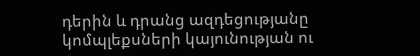դերին և դրանց ազդեցությանը կոմպլեքսների կայունության ու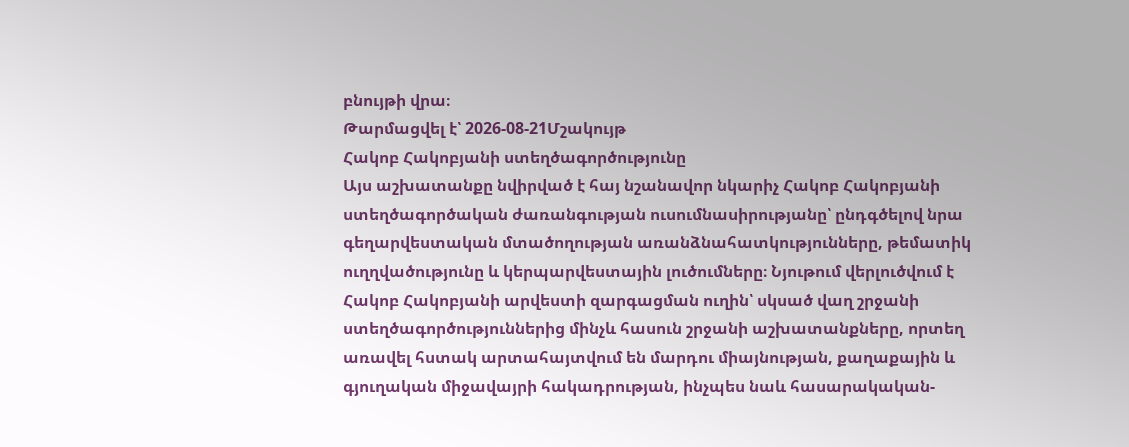բնույթի վրա։
Թարմացվել է՝ 2026-08-21Մշակույթ
Հակոբ Հակոբյանի ստեղծագործությունը
Այս աշխատանքը նվիրված է հայ նշանավոր նկարիչ Հակոբ Հակոբյանի ստեղծագործական ժառանգության ուսումնասիրությանը՝ ընդգծելով նրա գեղարվեստական մտածողության առանձնահատկությունները, թեմատիկ ուղղվածությունը և կերպարվեստային լուծումները։ Նյութում վերլուծվում է Հակոբ Հակոբյանի արվեստի զարգացման ուղին՝ սկսած վաղ շրջանի ստեղծագործություններից մինչև հասուն շրջանի աշխատանքները, որտեղ առավել հստակ արտահայտվում են մարդու միայնության, քաղաքային և գյուղական միջավայրի հակադրության, ինչպես նաև հասարակական-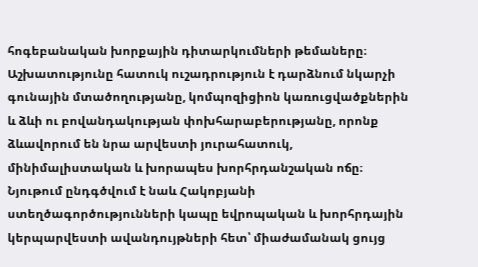հոգեբանական խորքային դիտարկումների թեմաները։ Աշխատությունը հատուկ ուշադրություն է դարձնում նկարչի գունային մտածողությանը, կոմպոզիցիոն կառուցվածքներին և ձևի ու բովանդակության փոխհարաբերությանը, որոնք ձևավորում են նրա արվեստի յուրահատուկ, մինիմալիստական և խորապես խորհրդանշական ոճը։ Նյութում ընդգծվում է նաև Հակոբյանի ստեղծագործությունների կապը եվրոպական և խորհրդային կերպարվեստի ավանդույթների հետ՝ միաժամանակ ցույց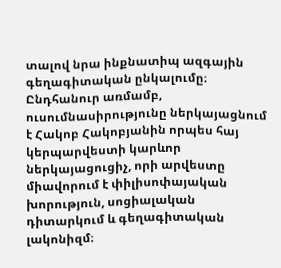տալով նրա ինքնատիպ ազգային գեղագիտական ընկալումը։ Ընդհանուր առմամբ, ուսումնասիրությունը ներկայացնում է Հակոբ Հակոբյանին որպես հայ կերպարվեստի կարևոր ներկայացուցիչ, որի արվեստը միավորում է փիլիսոփայական խորություն, սոցիալական դիտարկում և գեղագիտական լակոնիզմ։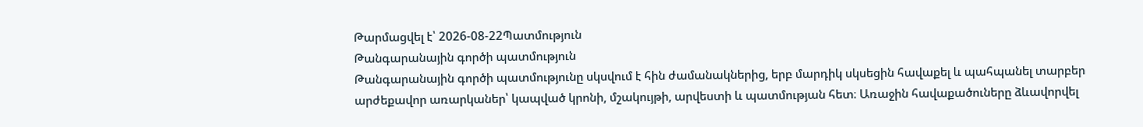Թարմացվել է՝ 2026-08-22Պատմություն
Թանգարանային գործի պատմություն
Թանգարանային գործի պատմությունը սկսվում է հին ժամանակներից, երբ մարդիկ սկսեցին հավաքել և պահպանել տարբեր արժեքավոր առարկաներ՝ կապված կրոնի, մշակույթի, արվեստի և պատմության հետ։ Առաջին հավաքածուները ձևավորվել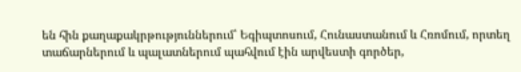են հին քաղաքակրթություններում՝ Եգիպտոսում, Հունաստանում և Հռոմում, որտեղ տաճարներում և պալատներում պահվում էին արվեստի գործեր,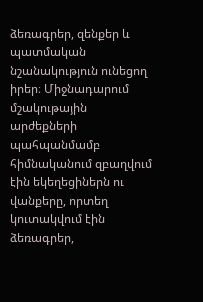ձեռագրեր, զենքեր և պատմական նշանակություն ունեցող իրեր։ Միջնադարում մշակութային արժեքների պահպանմամբ հիմնականում զբաղվում էին եկեղեցիներն ու վանքերը, որտեղ կուտակվում էին ձեռագրեր,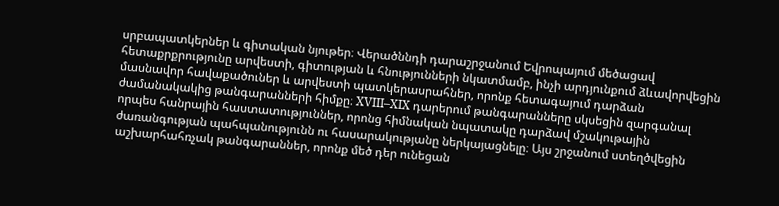սրբապատկերներ և գիտական նյութեր։ Վերածննդի դարաշրջանում Եվրոպայում մեծացավ հետաքրքրությունը արվեստի, գիտության և հնությունների նկատմամբ, ինչի արդյունքում ձևավորվեցին մասնավոր հավաքածուներ և արվեստի պատկերասրահներ, որոնք հետագայում դարձան ժամանակակից թանգարանների հիմքը։ XVIII–XIX դարերում թանգարանները սկսեցին զարգանալ որպես հանրային հաստատություններ, որոնց հիմնական նպատակը դարձավ մշակութային ժառանգության պահպանությունն ու հասարակությանը ներկայացնելը։ Այս շրջանում ստեղծվեցին աշխարհահռչակ թանգարաններ, որոնք մեծ դեր ունեցան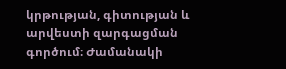կրթության, գիտության և արվեստի զարգացման գործում։ Ժամանակի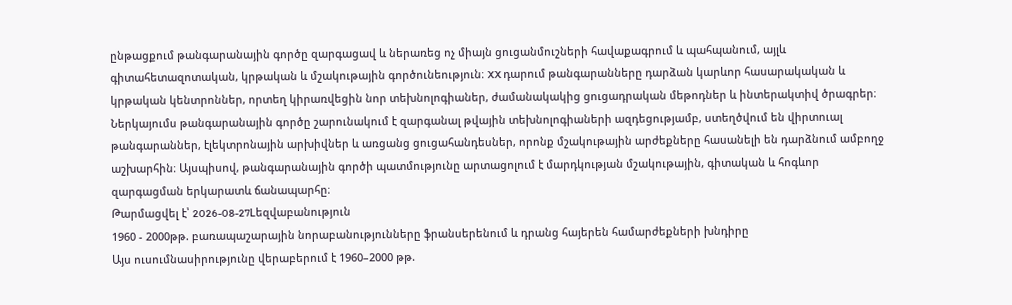ընթացքում թանգարանային գործը զարգացավ և ներառեց ոչ միայն ցուցանմուշների հավաքագրում և պահպանում, այլև գիտահետազոտական, կրթական և մշակութային գործունեություն։ XX դարում թանգարանները դարձան կարևոր հասարակական և կրթական կենտրոններ, որտեղ կիրառվեցին նոր տեխնոլոգիաներ, ժամանակակից ցուցադրական մեթոդներ և ինտերակտիվ ծրագրեր։ Ներկայումս թանգարանային գործը շարունակում է զարգանալ թվային տեխնոլոգիաների ազդեցությամբ, ստեղծվում են վիրտուալ թանգարաններ, էլեկտրոնային արխիվներ և առցանց ցուցահանդեսներ, որոնք մշակութային արժեքները հասանելի են դարձնում ամբողջ աշխարհին։ Այսպիսով, թանգարանային գործի պատմությունը արտացոլում է մարդկության մշակութային, գիտական և հոգևոր զարգացման երկարատև ճանապարհը։
Թարմացվել է՝ 2026-08-27Lեզվաբանություն
1960 - 2000թթ. բառապաշարային նորաբանությունները ֆրանսերենում և դրանց հայերեն համարժեքների խնդիրը
Այս ուսումնասիրությունը վերաբերում է 1960–2000 թթ.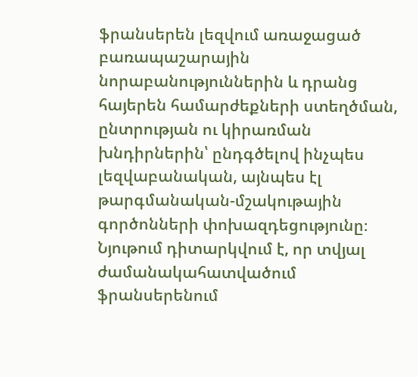ֆրանսերեն լեզվում առաջացած բառապաշարային նորաբանություններին և դրանց հայերեն համարժեքների ստեղծման, ընտրության ու կիրառման խնդիրներին՝ ընդգծելով ինչպես լեզվաբանական, այնպես էլ թարգմանական-մշակութային գործոնների փոխազդեցությունը։ Նյութում դիտարկվում է, որ տվյալ ժամանակահատվածում ֆրանսերենում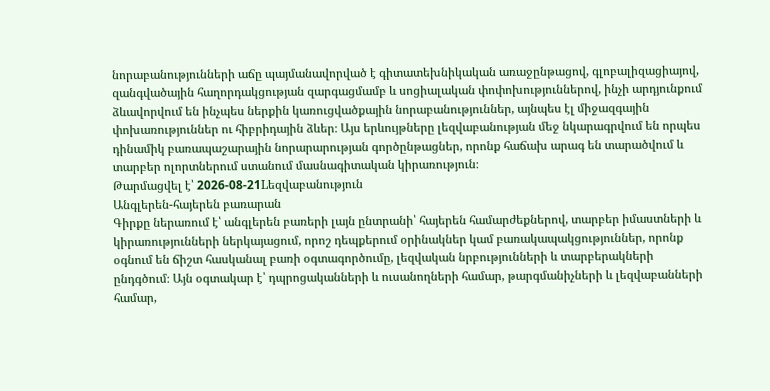նորաբանությունների աճը պայմանավորված է գիտատեխնիկական առաջընթացով, գլոբալիզացիայով, զանգվածային հաղորդակցության զարգացմամբ և սոցիալական փոփոխություններով, ինչի արդյունքում ձևավորվում են ինչպես ներքին կառուցվածքային նորաբանություններ, այնպես էլ միջազգային փոխառություններ ու հիբրիդային ձևեր։ Այս երևույթները լեզվաբանության մեջ նկարագրվում են որպես դինամիկ բառապաշարային նորարարության գործընթացներ, որոնք հաճախ արագ են տարածվում և տարբեր ոլորտներում ստանում մասնագիտական կիրառություն։
Թարմացվել է՝ 2026-08-21Lեզվաբանություն
Անգլերեն-հայերեն բառարան
Գիրքը ներառում է՝ անգլերեն բառերի լայն ընտրանի՝ հայերեն համարժեքներով, տարբեր իմաստների և կիրառությունների ներկայացում, որոշ դեպքերում օրինակներ կամ բառակապակցություններ, որոնք օգնում են ճիշտ հասկանալ բառի օգտագործումը, լեզվական նրբությունների և տարբերակների ընդգծում։ Այն օգտակար է՝ դպրոցականների և ուսանողների համար, թարգմանիչների և լեզվաբանների համար,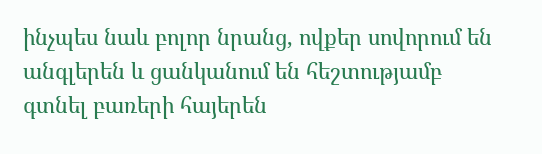ինչպես նաև բոլոր նրանց, ովքեր սովորում են անգլերեն և ցանկանում են հեշտությամբ գտնել բառերի հայերեն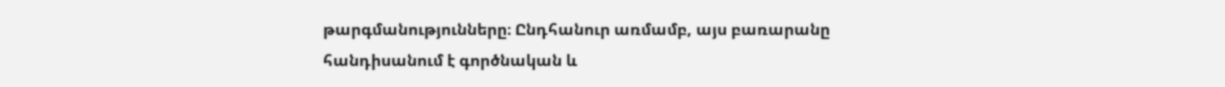թարգմանությունները։ Ընդհանուր առմամբ, այս բառարանը հանդիսանում է գործնական և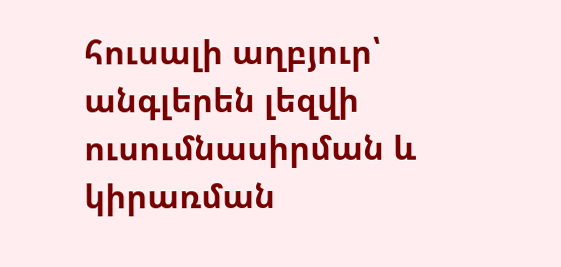հուսալի աղբյուր՝ անգլերեն լեզվի ուսումնասիրման և կիրառման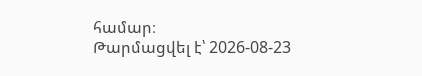համար։
Թարմացվել է՝ 2026-08-23